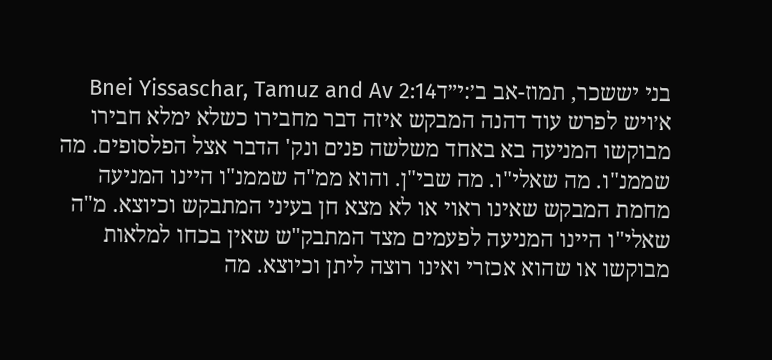בני יששכר, תמוז-אב ב׳:י״דBnei Yissaschar, Tamuz and Av 2:14
א׳ויש לפרש עוד דהנה המבקש איזה דבר מחבירו כשלא ימלא חבירו מבוקשו המניעה בא באחד משלשה פנים ונק' הדבר אצל הפלסופים. מה שממנ"ו. מה שאלי"ו. מה שבי"ן. והוא ממ"ה שממנ"ו היינו המניעה מחמת המבקש שאינו ראוי או לא מצא חן בעיני המתבקש וכיוצא. מ"ה שאלי"ו היינו המניעה לפעמים מצד המתבק"ש שאין בכחו למלאות מבוקשו או שהוא אכזרי ואינו רוצה ליתן וכיוצא. מה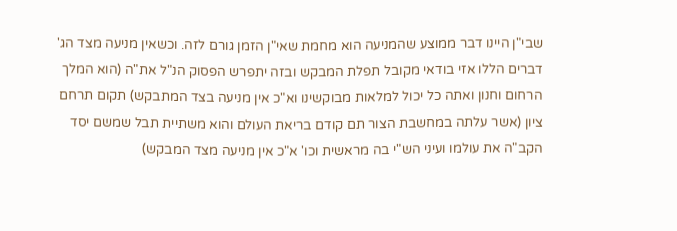שבי"ן היינו דבר ממוצע שהמניעה הוא מחמת שאי"ן הזמן גורם לזה. וכשאין מניעה מצד הג' דברים הללו אזי בודאי מקובל תפלת המבקש ובזה יתפרש הפסוק הנ"ל את"ה (הוא המלך הרחום וחנון ואתה כל יכול למלאות מבוקשינו וא"כ אין מניעה בצד המתבקש) תקום תרחם ציון (אשר עלתה במחשבת הצור תם קודם בריאת העולם והוא משתיית תבל שמשם יסד הקב"ה את עולמו ועיני הש"י בה מראשית וכו' א"כ אין מניעה מצד המבקש)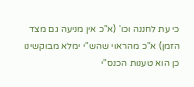כי עת לחננה וכו' (א"כ אין מניעה גם מצד הזמן) א"כ מהראוי שהש"י ימלא מבוקשינו כן הוא טענות הכנס"י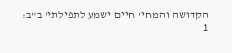הקדושה והמחי' חיים ישמע לתפילתי' ב"ב:
1